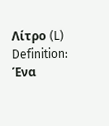Λίτρο (L)
Definition: Ένα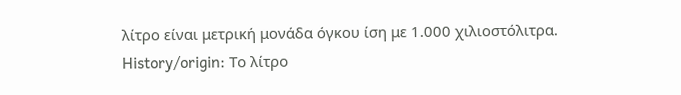λίτρο είναι μετρική μονάδα όγκου ίση με 1.000 χιλιοστόλιτρα.
History/origin: Το λίτρο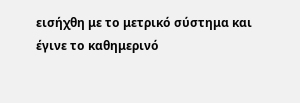εισήχθη με το μετρικό σύστημα και έγινε το καθημερινό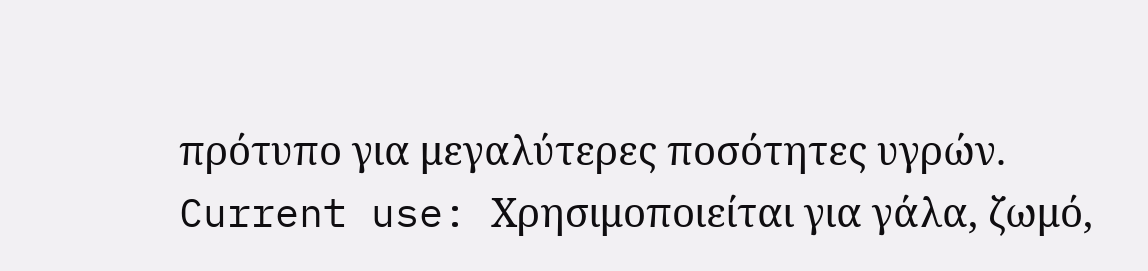πρότυπο για μεγαλύτερες ποσότητες υγρών.
Current use: Χρησιμοποιείται για γάλα, ζωμό,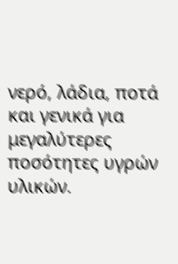νερό, λάδια, ποτά και γενικά για μεγαλύτερες ποσότητες υγρών υλικών.